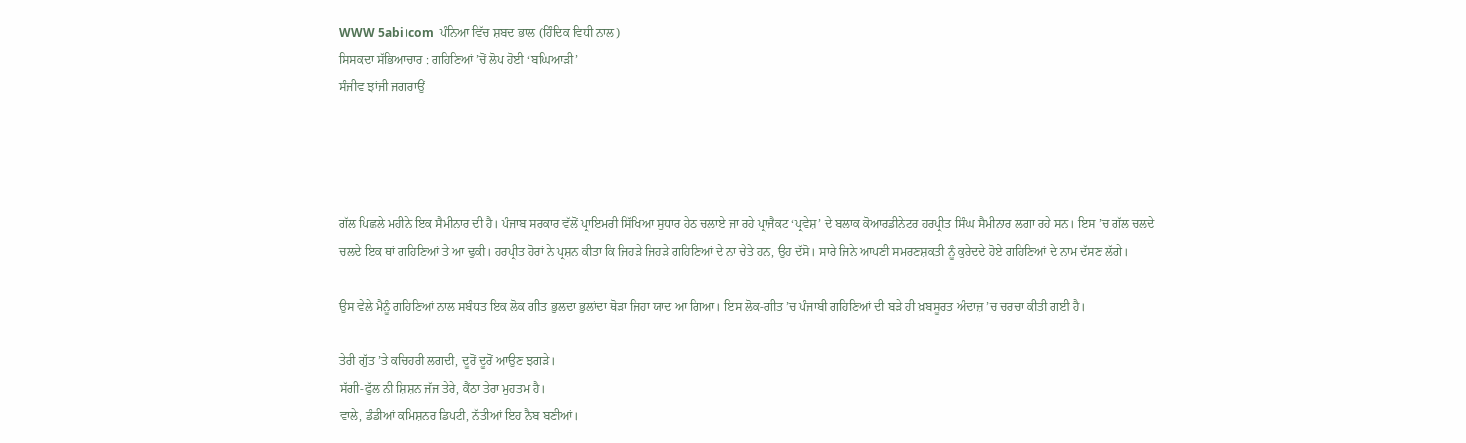WWW 5abi।com  ਪੰਨਿਆ ਵਿੱਚ ਸ਼ਬਦ ਭਾਲ (ਹਿੰਦਿਕ ਵਿਧੀ ਨਾਲ)
ਸਿਸਕਦਾ ਸੱਭਿਆਚਾਰ : ਗਹਿਣਿਆਂ ’ਚੋਂ ਲੋਪ ਹੋਈ ‘ਬਘਿਆੜੀ’
ਸੰਜੀਵ ਝਾਂਜੀ ਜਗਰਾਉਂ




ਗੱਲ ਪਿਛਲੇ ਮਹੀਨੇ ਇਕ ਸੈਮੀਨਾਰ ਦੀ ਹੈ। ਪੰਜਾਬ ਸਰਕਾਰ ਵੱਲੋਂ ਪ੍ਰਾਇਮਰੀ ਸਿੱਖਿਆ ਸੁਧਾਰ ਹੇਠ ਚਲਾਏ ਜਾ ਰਹੇ ਪ੍ਰਾਜੈਕਟ ‘ਪ੍ਰਵੇਸ਼’ ਦੇ ਬਲਾਕ ਕੋਆਰਡੀਨੇਟਰ ਹਰਪ੍ਰੀਤ ਸਿੰਘ ਸੈਮੀਨਾਰ ਲਗਾ ਰਹੇ ਸਨ। ਇਸ ’ਚ ਗੱਲ ਚਲਦੇ ਚਲਦੇ ਇਕ ਥਾਂ ਗਹਿਣਿਆਂ ਤੇ ਆ ਢੁਕੀ। ਹਰਪ੍ਰੀਤ ਹੋਰਾਂ ਨੇ ਪ੍ਰਸ਼ਨ ਕੀਤਾ ਕਿ ਜਿਹੜੇ ਜਿਹੜੇ ਗਹਿਣਿਆਂ ਦੇ ਨਾ ਚੇਤੇ ਹਨ, ਉਹ ਦੱਸੋ। ਸਾਰੇ ਜਿਨੇ ਆਪਣੀ ਸਮਰਣਸ਼ਕਤੀ ਨੂੰ ਕੁਰੇਦਦੇ ਹੋਏ ਗਹਿਣਿਆਂ ਦੇ ਨਾਮ ਦੱਸਣ ਲੱਗੇ।

ਉਸ ਵੇਲੇ ਮੈਨੂੰ ਗਹਿਣਿਆਂ ਨਾਲ ਸਬੰਧਤ ਇਕ ਲੋਕ ਗੀਤ ਭੁਲਦਾ ਭੁਲਾਂਦਾ ਥੋੜਾ ਜਿਹਾ ਯਾਦ ਆ ਗਿਆ। ਇਸ ਲੋਕ-ਗੀਤ ’ਚ ਪੰਜਾਬੀ ਗਹਿਣਿਆਂ ਦੀ ਬੜੇ ਹੀ ਖ਼ਬਸੂਰਤ ਅੰਦਾਜ਼ ’ਚ ਚਰਚਾ ਕੀਤੀ ਗਈ ਹੈ।

ਤੇਰੀ ਗੁੱਤ ’ਤੇ ਕਚਿਹਰੀ ਲਗਦੀ, ਦੂਰੋਂ ਦੂਰੋਂ ਆਉਣ ਝਗੜੇ।
ਸੱਗੀ-ਫੁੱਲ ਨੀ ਸ਼ਿਸ਼ਨ ਜੱਜ ਤੇਰੇ, ਕੈਂਠਾ ਤੇਰਾ ਮੁਹਤਮ ਹੈ।
ਵਾਲੇ, ਡੰਡੀਆਂ ਕਮਿਸ਼ਨਰ ਡਿਪਟੀ, ਨੱਤੀਆਂ ਇਹ ਨੈਬ ਬਣੀਆਂ।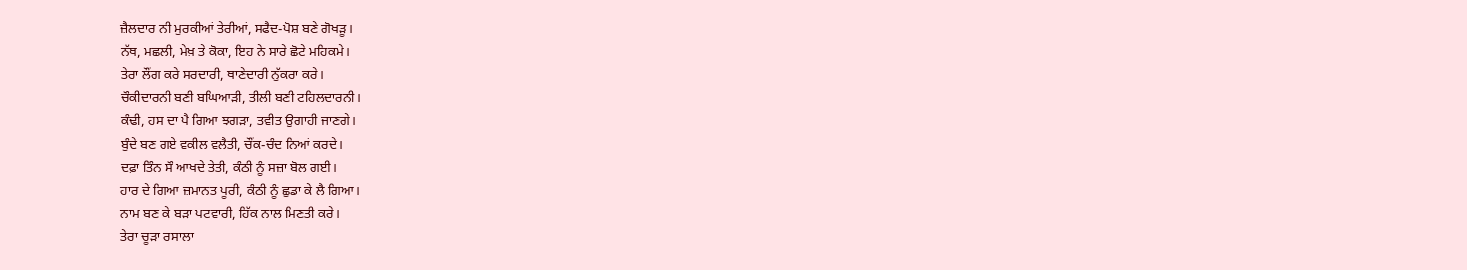ਜ਼ੈਲਦਾਰ ਨੀ ਮੁਰਕੀਆਂ ਤੇਰੀਆਂ, ਸਫੈਦ-ਪੋਸ਼ ਬਣੇ ਗੋਖੜੂ।
ਨੱਥ, ਮਛਲੀ, ਮੇਖ਼ ਤੇ ਕੋਕਾ, ਇਹ ਨੇ ਸਾਰੇ ਛੋਟੇ ਮਹਿਕਮੇ।
ਤੇਰਾ ਲੌਂਗ ਕਰੇ ਸਰਦਾਰੀ, ਥਾਣੇਦਾਰੀ ਨੁੱਕਰਾ ਕਰੇ।
ਚੌਕੀਦਾਰਨੀ ਬਣੀ ਬਘਿਆੜੀ, ਤੀਲੀ ਬਣੀ ਟਹਿਲਦਾਰਨੀ।
ਕੰਢੀ, ਹਸ ਦਾ ਪੈ ਗਿਆ ਝਗੜਾ, ਤਵੀਤ ਉਗਾਹੀ ਜਾਣਗੇ।
ਬੁੰਦੇ ਬਣ ਗਏ ਵਕੀਲ ਵਲੈਤੀ, ਚੌਂਕ-ਚੰਦ ਨਿਆਂ ਕਰਦੇ।
ਦਫ਼ਾ ਤਿੰਨ ਸੌ ਆਖਦੇ ਤੇਤੀ, ਕੰਠੀ ਨੂੰ ਸਜ਼ਾ ਬੋਲ ਗਈ।
ਹਾਰ ਦੇ ਗਿਆ ਜ਼ਮਾਨਤ ਪੂਰੀ, ਕੰਠੀ ਨੂੰ ਛੁਡਾ ਕੇ ਲੈ ਗਿਆ।
ਨਾਮ ਬਣ ਕੇ ਬੜਾ ਪਟਵਾਰੀ, ਹਿੱਕ ਨਾਲ ਮਿਣਤੀ ਕਰੇ।
ਤੇਰਾ ਚੂੜਾ ਰਸਾਲਾ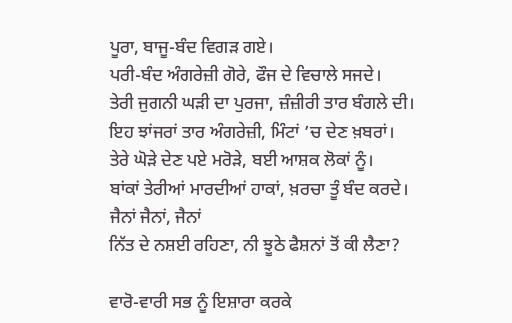ਪੂਰਾ, ਬਾਜੂ-ਬੰਦ ਵਿਗੜ ਗਏ।
ਪਰੀ-ਬੰਦ ਅੰਗਰੇਜ਼ੀ ਗੋਰੇ, ਫੌਜ ਦੇ ਵਿਚਾਲੇ ਸਜਦੇ।
ਤੇਰੀ ਜੁਗਨੀ ਘੜੀ ਦਾ ਪੁਰਜਾ, ਜ਼ੰਜ਼ੀਰੀ ਤਾਰ ਬੰਗਲੇ ਦੀ।
ਇਹ ਝਾਂਜਰਾਂ ਤਾਰ ਅੰਗਰੇਜ਼ੀ, ਮਿੰਟਾਂ ’ਚ ਦੇਣ ਖ਼ਬਰਾਂ।
ਤੇਰੇ ਘੋੜੇ ਦੇਣ ਪਏ ਮਰੋੜੇ, ਬਈ ਆਸ਼ਕ ਲੋਕਾਂ ਨੂੰ।
ਬਾਂਕਾਂ ਤੇਰੀਆਂ ਮਾਰਦੀਆਂ ਹਾਕਾਂ, ਖ਼ਰਚਾ ਤੂੰ ਬੰਦ ਕਰਦੇ।
ਜੈਨਾਂ ਜੈਨਾਂ, ਜੈਨਾਂ
ਨਿੱਤ ਦੇ ਨਸ਼ਈ ਰਹਿਣਾ, ਨੀ ਝੂਠੇ ਫੈਸ਼ਨਾਂ ਤੋਂ ਕੀ ਲੈਣਾ?

ਵਾਰੋ-ਵਾਰੀ ਸਭ ਨੂੰ ਇਸ਼ਾਰਾ ਕਰਕੇ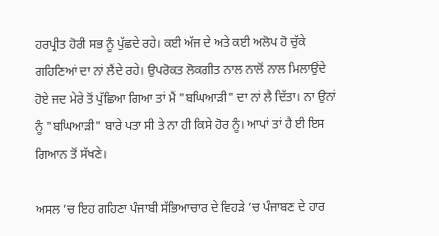ਹਰਪ੍ਰੀਤ ਹੋਰੀ ਸਭ ਨੂੰ ਪੁੱਛਦੇ ਰਹੇ। ਕਈ ਅੱਜ ਦੇ ਅਤੇ ਕਈ ਅਲੋਪ ਹੋ ਚੁੱਕੇ ਗਹਿਣਿਆਂ ਦਾ ਨਾਂ ਲੈਂਦੇ ਰਹੇ। ਉਪਰੋਕਤ ਲੋਕਗੀਤ ਨਾਲ ਨਾਲੋਂ ਨਾਲ ਮਿਲਾਉਂਦੇ ਹੋਏ ਜਦ ਮੇਰੇ ਤੋਂ ਪੁੱਛਿਆ ਗਿਆ ਤਾਂ ਮੈਂ "ਬਘਿਆੜੀ" ਦਾ ਨਾਂ ਲੈ ਦਿੱਤਾ। ਨਾ ਉਨਾਂ ਨੂੰ "ਬਘਿਆੜੀ" ਬਾਰੇ ਪਤਾ ਸੀ ਤੇ ਨਾ ਹੀ ਕਿਸੇ ਹੋਰ ਨੂੰ। ਆਪਾਂ ਤਾਂ ਹੈ ਈ ਇਸ ਗਿਆਨ ਤੋਂ ਸੱਖਣੇ।

ਅਸਲ ’ਚ ਇਹ ਗਹਿਣਾ ਪੰਜਾਬੀ ਸੱਭਿਆਚਾਰ ਦੇ ਵਿਹੜੇ ’ਚ ਪੰਜਾਬਣ ਦੇ ਹਾਰ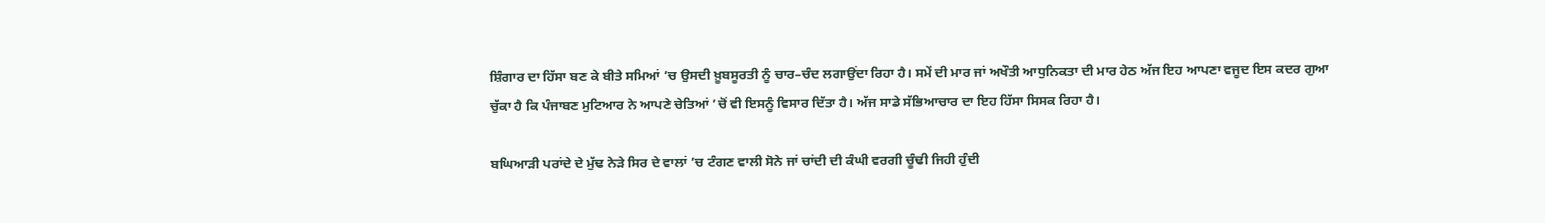ਸ਼ਿੰਗਾਰ ਦਾ ਹਿੱਸਾ ਬਣ ਕੇ ਬੀਤੇ ਸਮਿਆਂ ’ਚ ਉਸਦੀ ਖ਼ੂਬਸੂਰਤੀ ਨੂੰ ਚਾਰ–ਚੰਦ ਲਗਾਉਂਦਾ ਰਿਹਾ ਹੈ। ਸਮੇਂ ਦੀ ਮਾਰ ਜਾਂ ਅਖੌਤੀ ਆਧੁਨਿਕਤਾ ਦੀ ਮਾਰ ਹੇਠ ਅੱਜ ਇਹ ਆਪਣਾ ਵਜੂਦ ਇਸ ਕਦਰ ਗੁਆ ਚੁੱਕਾ ਹੈ ਕਿ ਪੰਜਾਬਣ ਮੁਟਿਆਰ ਨੇ ਆਪਣੇ ਚੇਤਿਆਂ ’ਚੋਂ ਵੀ ਇਸਨੂੰ ਵਿਸਾਰ ਦਿੱਤਾ ਹੈ। ਅੱਜ ਸਾਡੇ ਸੱਭਿਆਚਾਰ ਦਾ ਇਹ ਹਿੱਸਾ ਸਿਸਕ ਰਿਹਾ ਹੈ।

ਬਘਿਆੜੀ ਪਰਾਂਦੇ ਦੇ ਮੁੱਢ ਨੇੜੇ ਸਿਰ ਦੇ ਵਾਲਾਂ ’ਚ ਟੰਗਣ ਵਾਲੀ ਸੋਨੇ ਜਾਂ ਚਾਂਦੀ ਦੀ ਕੰਘੀ ਵਰਗੀ ਚੂੰਢੀ ਜਿਹੀ ਹੁੰਦੀ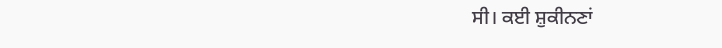ਸੀ। ਕਈ ਸ਼ੁਕੀਨਣਾਂ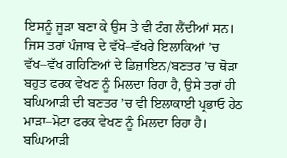ਇਸਨੂੰ ਜੂੜਾ ਬਣਾ ਕੇ ਉਸ ਤੇ ਵੀ ਟੰਗ ਲੈਂਦੀਆਂ ਸਨ। ਜਿਸ ਤਰਾਂ ਪੰਜਾਬ ਦੇ ਵੱਖੋ–ਵੱਖਰੇ ਇਲਾਕਿਆਂ ’ਚ ਵੱਖ–ਵੱਖ ਗਹਿਣਿਆਂ ਦੇ ਡਿਜ਼ਾਇਨ/ਬਣਤਰ ’ਚ ਥੋੜਾ ਬਹੁਤ ਫਰਕ ਵੇਖਣ ਨੂੰ ਮਿਲਦਾ ਰਿਹਾ ਹੈ, ਉਸੇ ਤਰਾਂ ਹੀ ਬਘਿਆੜੀ ਦੀ ਬਣਤਰ ’ਚ ਵੀ ਇਲਾਕਾਈ ਪ੍ਰਭਾਓ ਹੇਠ ਮਾੜਾ–ਮੋਟਾ ਫਰਕ ਵੇਖਣ ਨੂੰ ਮਿਲਦਾ ਰਿਹਾ ਹੈ। ਬਘਿਆੜੀ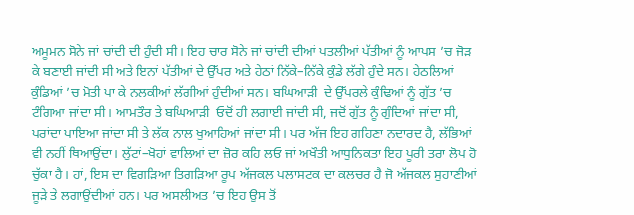ਅਮੂਮਨ ਸੋਨੇ ਜਾਂ ਚਾਂਦੀ ਦੀ ਹੁੰਦੀ ਸੀ। ਇਹ ਚਾਰ ਸੋਨੇ ਜਾਂ ਚਾਂਦੀ ਦੀਆਂ ਪਤਲੀਆਂ ਪੱਤੀਆਂ ਨੂੰ ਆਪਸ ’ਚ ਜੋੜ ਕੇ ਬਣਾਈ ਜਾਂਦੀ ਸੀ ਅਤੇ ਇਨਾਂ ਪੱਤੀਆਂ ਦੇ ਉੱਪਰ ਅਤੇ ਹੇਠਾਂ ਨਿੱਕੇ–ਨਿੱਕੇ ਕੁੰਡੇ ਲੱਗੇ ਹੁੰਦੇ ਸਨ। ਹੇਠਲਿਆਂ ਕੁੰਡਿਆਂ ’ਚ ਮੋਤੀ ਪਾ ਕੇ ਨਲਕੀਆਂ ਲੱਗੀਆਂ ਹੁੰਦੀਆਂ ਸਨ। ਬਘਿਆੜੀ  ਦੇ ਉੱਪਰਲੇ ਕੁੰਢਿਆਂ ਨੂੰ ਗੁੱਤ ’ਚ ਟੰਗਿਆ ਜਾਂਦਾ ਸੀ। ਆਮਤੌਰ ਤੇ ਬਘਿਆੜੀ  ਓਦੋਂ ਹੀ ਲਗਾਈ ਜਾਂਦੀ ਸੀ, ਜਦੋਂ ਗੁੱਤ ਨੂੰ ਗੁੰਦਿਆਂ ਜਾਂਦਾ ਸੀ, ਪਰਾਂਦਾ ਪਾਇਆ ਜਾਂਦਾ ਸੀ ਤੇ ਲੱਕ ਨਾਲ ਖੁਆਹਿਆਂ ਜਾਂਦਾ ਸੀ। ਪਰ ਅੱਜ ਇਹ ਗਹਿਣਾ ਨਦਾਰਦ ਹੈ, ਲੱਭਿਆਂ ਵੀ ਨਹੀਂ ਥਿਆਉਂਦਾ। ਲੁੱਟਾਂ–ਖੋਹਾਂ ਵਾਲਿਆਂ ਦਾ ਜ਼ੋਰ ਕਹਿ ਲਓ ਜਾਂ ਅਖੌਤੀ ਆਧੁਨਿਕਤਾ ਇਹ ਪੂਰੀ ਤਰਾ ਲੋਪ ਹੋ ਚੁੱਕਾ ਹੈ। ਹਾਂ, ਇਸ ਦਾ ਵਿਗੜਿਆ ਤਿਗੜਿਆ ਰੂਪ ਅੱਜਕਲ ਪਲਾਸਟਕ ਦਾ ਕਲਚਰ ਹੈ ਜੋ ਅੱਜਕਲ ਸੁਹਾਣੀਆਂ ਜੂੜੇ ਤੇ ਲਗਾਉਂਦੀਆਂ ਹਨ। ਪਰ ਅਸਲੀਅਤ ’ਚ ਇਹ ਉਸ ਤੋਂ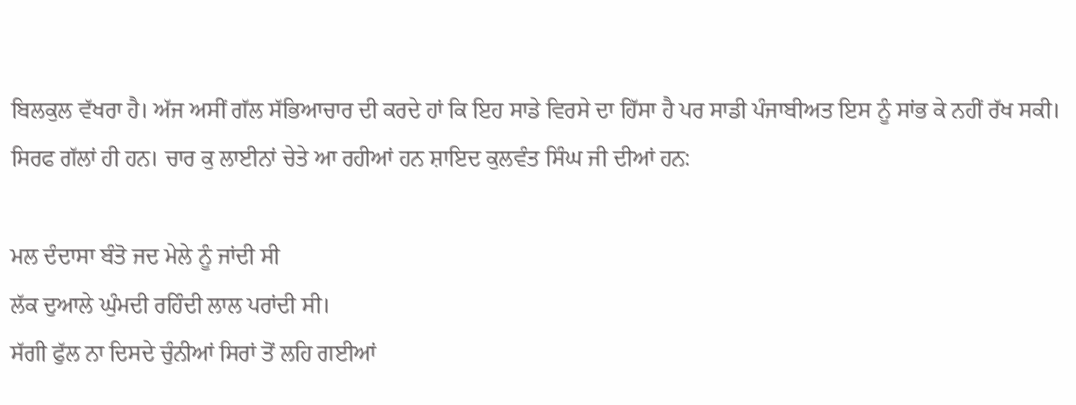ਬਿਲਕੁਲ ਵੱਖਰਾ ਹੈ। ਅੱਜ ਅਸੀਂ ਗੱਲ ਸੱਭਿਆਚਾਰ ਦੀ ਕਰਦੇ ਹਾਂ ਕਿ ਇਹ ਸਾਡੇ ਵਿਰਸੇ ਦਾ ਹਿੱਸਾ ਹੈ ਪਰ ਸਾਡੀ ਪੰਜਾਬੀਅਤ ਇਸ ਨੂੰ ਸਾਂਭ ਕੇ ਨਹੀਂ ਰੱਖ ਸਕੀ। ਸਿਰਫ ਗੱਲਾਂ ਹੀ ਹਨ। ਚਾਰ ਕੁ ਲਾਈਨਾਂ ਚੇਤੇ ਆ ਰਹੀਆਂ ਹਨ ਸ਼ਾਇਦ ਕੁਲਵੰਤ ਸਿੰਘ ਜੀ ਦੀਆਂ ਹਨ:

ਮਲ ਦੰਦਾਸਾ ਬੰਤੋ ਜਦ ਮੇਲੇ ਨੂੰ ਜਾਂਦੀ ਸੀ
ਲੱਕ ਦੁਆਲੇ ਘੁੰਮਦੀ ਰਹਿੰਦੀ ਲਾਲ ਪਰਾਂਦੀ ਸੀ।
ਸੱਗੀ ਫੁੱਲ ਨਾ ਦਿਸਦੇ ਚੁੰਨੀਆਂ ਸਿਰਾਂ ਤੋਂ ਲਹਿ ਗਈਆਂ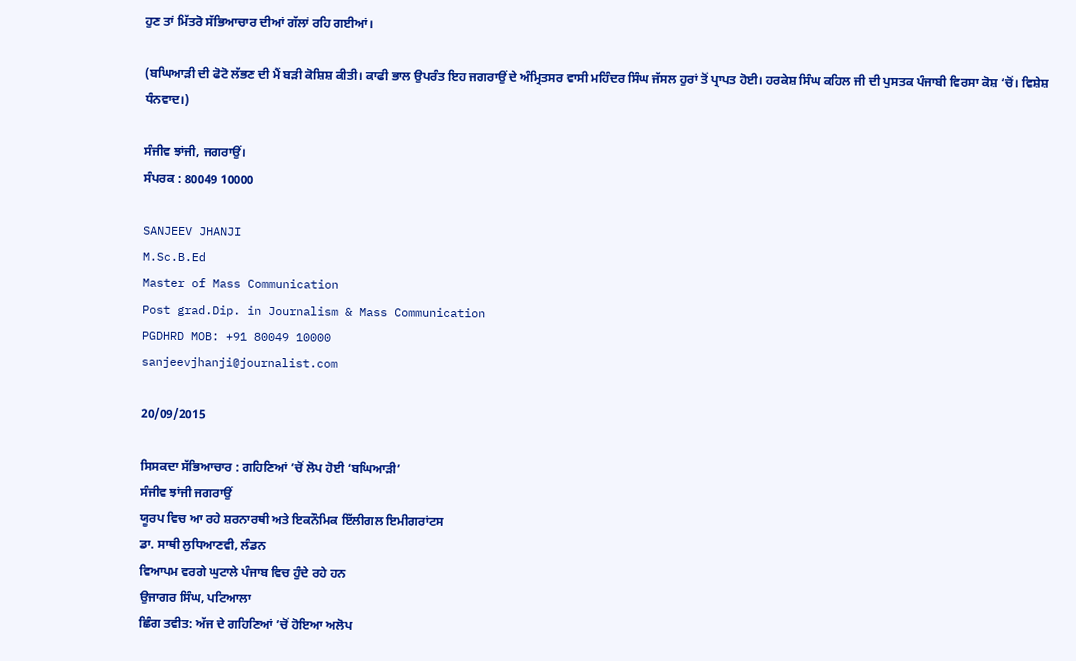ਹੁਣ ਤਾਂ ਮਿੱਤਰੋ ਸੱਭਿਆਚਾਰ ਦੀਆਂ ਗੱਲਾਂ ਰਹਿ ਗਈਆਂ।

(ਬਘਿਆੜੀ ਦੀ ਫੋਟੋ ਲੱਭਣ ਦੀ ਮੈਂ ਬੜੀ ਕੋਸ਼ਿਸ਼ ਕੀਤੀ। ਕਾਫੀ ਭਾਲ ਉਪਰੰਤ ਇਹ ਜਗਰਾਉਂ ਦੇ ਅੰਮ੍ਰਿਤਸਰ ਵਾਸੀ ਮਹਿੰਦਰ ਸਿੰਘ ਜੱਸਲ ਹੁਰਾਂ ਤੋਂ ਪ੍ਰਾਪਤ ਹੋਈ। ਹਰਕੇਸ਼ ਸਿੰਘ ਕਹਿਲ ਜੀ ਦੀ ਪੁਸਤਕ ਪੰਜਾਬੀ ਵਿਰਸਾ ਕੋਸ਼ ‘ਚੋਂ। ਵਿਸ਼ੇਸ਼ ਧੰਨਵਾਦ।)

ਸੰਜੀਵ ਝਾਂਜੀ, ਜਗਰਾਉਂ।
ਸੰਪਰਕ : 80049 10000

SANJEEV JHANJI
M.Sc.B.Ed
Master of Mass Communication
Post grad.Dip. in Journalism & Mass Communication
PGDHRD MOB: +91 80049 10000
sanjeevjhanji@journalist.com

20/09/2015

ਸਿਸਕਦਾ ਸੱਭਿਆਚਾਰ : ਗਹਿਣਿਆਂ ’ਚੋਂ ਲੋਪ ਹੋਈ ‘ਬਘਿਆੜੀ’
ਸੰਜੀਵ ਝਾਂਜੀ ਜਗਰਾਉਂ
ਯੂਰਪ ਵਿਚ ਆ ਰਹੇ ਸ਼ਰਨਾਰਥੀ ਅਤੇ ਇਕਨੌਮਿਕ ਇੱਲੀਗਲ ਇਮੀਗਰਾਂਟਸ
ਡਾ. ਸਾਥੀ ਲੁਧਿਆਣਵੀ, ਲੰਡਨ
ਵਿਆਪਮ ਵਰਗੇ ਘੁਟਾਲੇ ਪੰਜਾਬ ਵਿਚ ਹੁੰਦੇ ਰਹੇ ਹਨ
ਉਜਾਗਰ ਸਿੰਘ, ਪਟਿਆਲਾ
ਛਿੰਗ ਤਵੀਤ: ਅੱਜ ਦੇ ਗਹਿਣਿਆਂ ’ਚੋਂ ਹੋਇਆ ਅਲੋਪ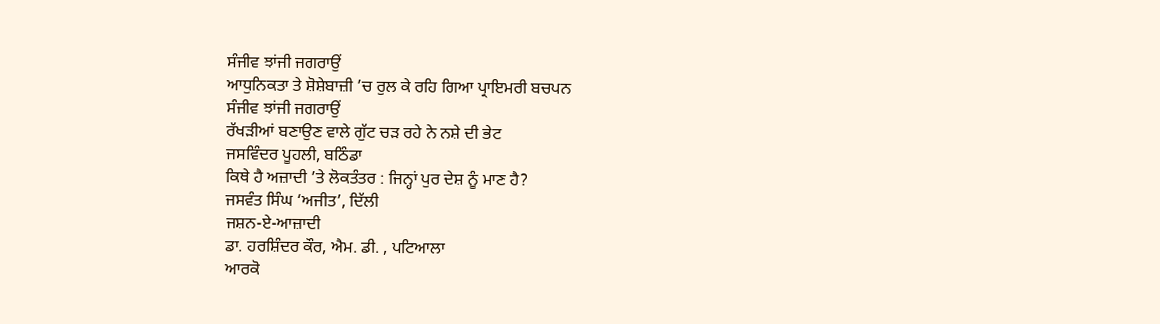ਸੰਜੀਵ ਝਾਂਜੀ ਜਗਰਾਉਂ
ਆਧੁਨਿਕਤਾ ਤੇ ਸ਼ੋਸ਼ੇਬਾਜ਼ੀ ’ਚ ਰੁਲ ਕੇ ਰਹਿ ਗਿਆ ਪ੍ਰਾਇਮਰੀ ਬਚਪਨ
ਸੰਜੀਵ ਝਾਂਜੀ ਜਗਰਾਉਂ
ਰੱਖੜੀਆਂ ਬਣਾਉਣ ਵਾਲੇ ਗੁੱਟ ਚੜ ਰਹੇ ਨੇ ਨਸ਼ੇ ਦੀ ਭੇਟ
ਜਸਵਿੰਦਰ ਪੂਹਲੀ, ਬਠਿੰਡਾ
ਕਿਥੇ ਹੈ ਅਜ਼ਾਦੀ ’ਤੇ ਲੋਕਤੰਤਰ : ਜਿਨ੍ਹਾਂ ਪੁਰ ਦੇਸ਼ ਨੂੰ ਮਾਣ ਹੈ?
ਜਸਵੰਤ ਸਿੰਘ ‘ਅਜੀਤ’, ਦਿੱਲੀ
ਜਸ਼ਨ-ਏ-ਆਜ਼ਾਦੀ
ਡਾ. ਹਰਸ਼ਿੰਦਰ ਕੌਰ, ਐਮ. ਡੀ. , ਪਟਿਆਲਾ
ਆਰਕੋ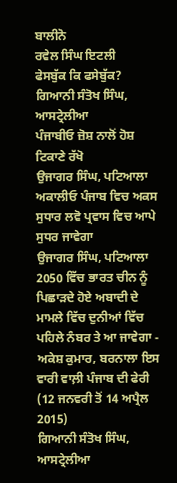ਬਾਲੀਨੋ
ਰਵੇਲ ਸਿੰਘ ਇਟਲੀ
ਫੇਸਬੁੱਕ ਕਿ ਫਸੇਬੁੱਕ?
ਗਿਆਨੀ ਸੰਤੋਖ ਸਿੰਘ, ਆਸਟ੍ਰੇਲੀਆ
ਪੰਜਾਬੀਓ ਜ਼ੋਸ਼ ਨਾਲੋਂ ਹੋਸ਼ ਟਿਕਾਣੇ ਰੱਖੋ
ਉਜਾਗਰ ਸਿੰਘ, ਪਟਿਆਲਾ
ਅਕਾਲੀਓ ਪੰਜਾਬ ਵਿਚ ਅਕਸ ਸੁਧਾਰ ਲਵੋ ਪ੍ਰਵਾਸ ਵਿਚ ਆਪੇ ਸੁਧਰ ਜਾਵੇਗਾ
ਉਜਾਗਰ ਸਿੰਘ, ਪਟਿਆਲਾ
2050 ਵਿੱਚ ਭਾਰਤ ਚੀਨ ਨੂੰ ਪਿਛਾੜਦੇ ਹੋਏ ਅਬਾਦੀ ਦੇ ਮਾਮਲੇ ਵਿੱਚ ਦੁਨੀਆਂ ਵਿੱਚ ਪਹਿਲੇ ਨੰਬਰ ਤੇ ਆ ਜਾਵੇਗਾ - ਅਕੇਸ਼ ਕੁਮਾਰ, ਬਰਨਾਲਾ ਇਸ ਵਾਰੀ ਵਾਲ਼ੀ ਪੰਜਾਬ ਦੀ ਫੇਰੀ (12 ਜਨਵਰੀ ਤੋਂ 14 ਅਪ੍ਰੈਲ 2015)
ਗਿਆਨੀ ਸੰਤੋਖ ਸਿੰਘ, ਆਸਟ੍ਰੇਲੀਆ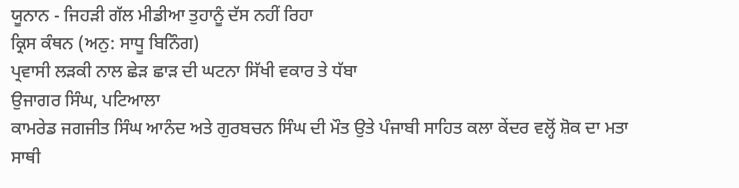ਯੂਨਾਨ - ਜਿਹੜੀ ਗੱਲ ਮੀਡੀਆ ਤੁਹਾਨੂੰ ਦੱਸ ਨਹੀਂ ਰਿਹਾ
ਕ੍ਰਿਸ ਕੰਥਨ (ਅਨੁ: ਸਾਧੂ ਬਿਨਿੰਗ)
ਪ੍ਰਵਾਸੀ ਲੜਕੀ ਨਾਲ ਛੇੜ ਛਾੜ ਦੀ ਘਟਨਾ ਸਿੱਖੀ ਵਕਾਰ ਤੇ ਧੱਬਾ
ਉਜਾਗਰ ਸਿੰਘ, ਪਟਿਆਲਾ
ਕਾਮਰੇਡ ਜਗਜੀਤ ਸਿੰਘ ਆਨੰਦ ਅਤੇ ਗੁਰਬਚਨ ਸਿੰਘ ਦੀ ਮੌਤ ਉਤੇ ਪੰਜਾਬੀ ਸਾਹਿਤ ਕਲਾ ਕੇਂਦਰ ਵਲ੍ਹੋਂ ਸ਼ੋਕ ਦਾ ਮਤਾ
ਸਾਥੀ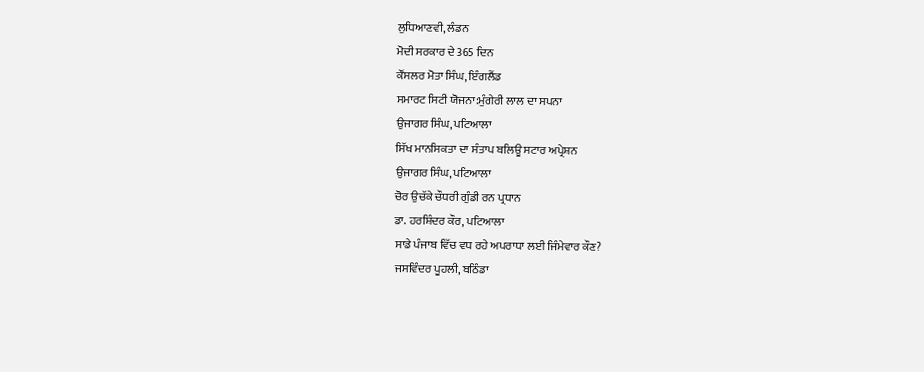ਲੁਧਿਆਣਵੀ, ਲੰਡਨ
ਮੋਦੀ ਸਰਕਾਰ ਦੇ 365 ਦਿਨ
ਕੌਂਸਲਰ ਮੋਤਾ ਸਿੰਘ, ਇੰਗਲੈਂਡ
ਸਮਾਰਟ ਸਿਟੀ ਯੋਜਨਾ:ਮੁੰਗੇਰੀ ਲਾਲ ਦਾ ਸਪਨਾ
ਉਜਾਗਰ ਸਿੰਘ, ਪਟਿਆਲਾ
ਸਿੱਖ ਮਾਨਸਿਕਤਾ ਦਾ ਸੰਤਾਪ ਬਲਿਊ ਸਟਾਰ ਅਪ੍ਰੇਸ਼ਨ
ਉਜਾਗਰ ਸਿੰਘ, ਪਟਿਆਲਾ
ਚੋਰ ਉਚੱਕੇ ਚੌਧਰੀ ਗੁੰਡੀ ਰਨ ਪ੍ਰਧਾਨ
ਡਾ. ਹਰਸ਼ਿੰਦਰ ਕੌਰ, ਪਟਿਆਲਾ
ਸਾਡੇ ਪੰਜਾਬ ਵਿੱਚ ਵਧ ਰਹੇ ਅਪਰਾਧਾ ਲਈ ਜਿੰਮੇਵਾਰ ਕੌਣ?
ਜਸਵਿੰਦਰ ਪੂਹਲੀ, ਬਠਿੰਡਾ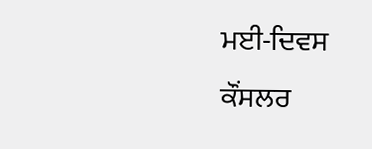ਮਈ-ਦਿਵਸ
ਕੌਂਸਲਰ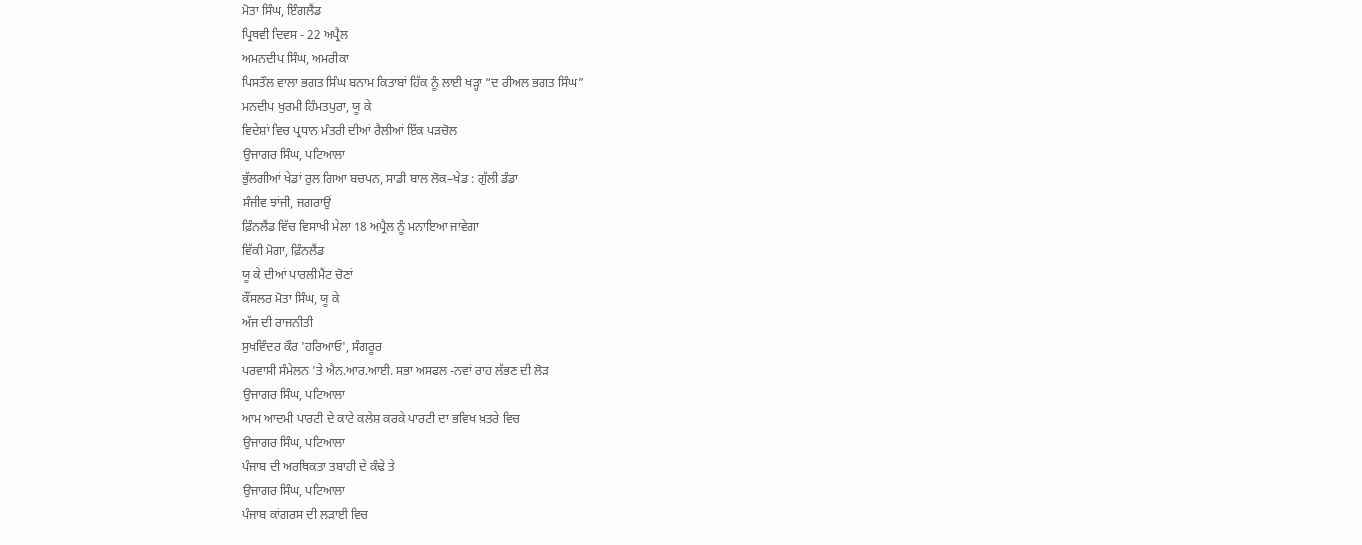ਮੋਤਾ ਸਿੰਘ, ਇੰਗਲੈਂਡ
ਪ੍ਰਿਥਵੀ ਦਿਵਸ - 22 ਅਪ੍ਰੈਲ
ਅਮਨਦੀਪ ਸਿੰਘ, ਅਮਰੀਕਾ
ਪਿਸਤੌਲ ਵਾਲਾ ਭਗਤ ਸਿੰਘ ਬਨਾਮ ਕਿਤਾਬਾਂ ਹਿੱਕ ਨੂੰ ਲਾਈ ਖੜ੍ਹਾ “ਦ ਰੀਅਲ ਭਗਤ ਸਿੰਘ”
ਮਨਦੀਪ ਖੁਰਮੀ ਹਿੰਮਤਪੁਰਾ, ਯੂ ਕੇ
ਵਿਦੇਸ਼ਾਂ ਵਿਚ ਪ੍ਰਧਾਨ ਮੰਤਰੀ ਦੀਆਂ ਰੈਲੀਆਂ ਇੱਕ ਪੜਚੋਲ
ਉਜਾਗਰ ਸਿੰਘ, ਪਟਿਆਲਾ
ਭੁੱਲਗੀਆਂ ਖੇਡਾਂ ਰੁਲ ਗਿਆ ਬਚਪਨ, ਸਾਡੀ ਬਾਲ ਲੋਕ–ਖੇਡ : ਗੁੱਲੀ ਡੰਡਾ
ਸੰਜੀਵ ਝਾਂਜੀ, ਜਗਰਾਉਂ
ਫ਼ਿੰਨਲੈਂਡ ਵਿੱਚ ਵਿਸਾਖੀ ਮੇਲਾ 18 ਅਪ੍ਰੈਲ ਨੂੰ ਮਨਾਇਆ ਜਾਵੇਗਾ
ਵਿੱਕੀ ਮੋਗਾ, ਫ਼ਿੰਨਲੈਂਡ
ਯੂ ਕੇ ਦੀਆਂ ਪਾਰਲੀਮੈਂਟ ਚੋਣਾਂ
ਕੌਂਸਲਰ ਮੋਤਾ ਸਿੰਘ, ਯੂ ਕੇ
ਅੱਜ ਦੀ ਰਾਜਨੀਤੀ
ਸੁਖਵਿੰਦਰ ਕੌਰ 'ਹਰਿਆਓ', ਸੰਗਰੂਰ
ਪਰਵਾਸੀ ਸੰਮੇਲਨ ’ਤੇ ਐਨ.ਆਰ.ਆਈ. ਸਭਾ ਅਸਫਲ -ਨਵਾਂ ਰਾਹ ਲੱਭਣ ਦੀ ਲੋੜ
ਉਜਾਗਰ ਸਿੰਘ, ਪਟਿਆਲਾ
ਆਮ ਆਦਮੀ ਪਾਰਟੀ ਦੇ ਕਾਟੇ ਕਲੇਸ਼ ਕਰਕੇ ਪਾਰਟੀ ਦਾ ਭਵਿਖ ਖ਼ਤਰੇ ਵਿਚ
ਉਜਾਗਰ ਸਿੰਘ, ਪਟਿਆਲਾ
ਪੰਜਾਬ ਦੀ ਅਰਥਿਕਤਾ ਤਬਾਹੀ ਦੇ ਕੰਢੇ ਤੇ
ਉਜਾਗਰ ਸਿੰਘ, ਪਟਿਆਲਾ
ਪੰਜਾਬ ਕਾਂਗਰਸ ਦੀ ਲੜਾਈ ਵਿਚ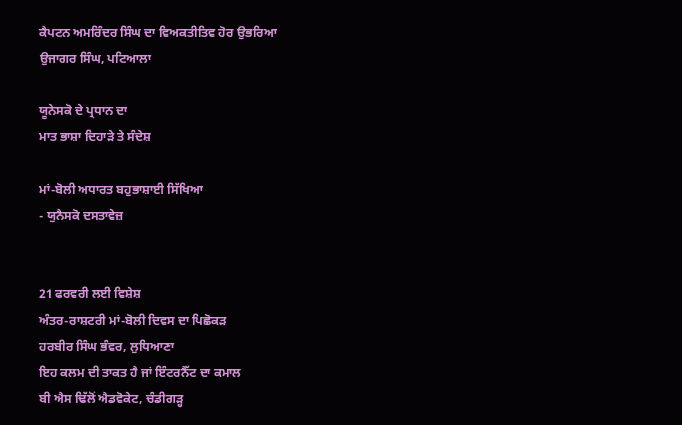ਕੈਪਟਨ ਅਮਰਿੰਦਰ ਸਿੰਘ ਦਾ ਵਿਅਕਤੀਤਿਵ ਹੋਰ ਉਭਰਿਆ
ਉਜਾਗਰ ਸਿੰਘ, ਪਟਿਆਲਾ

ਯੂਨੇਸਕੋ ਦੇ ਪ੍ਰਧਾਨ ਦਾ
ਮਾਤ ਭਾਸ਼ਾ ਦਿਹਾੜੇ ਤੇ ਸੰਦੇਸ਼

ਮਾਂ-ਬੋਲੀ ਅਧਾਰਤ ਬਹੁਭਾਸ਼ਾਈ ਸਿੱਖਿਆ
- ਯੁਨੈਸਕੋ ਦਸਤਾਵੇਜ਼


21 ਫਰਵਰੀ ਲਈ ਵਿਸ਼ੇਸ਼
ਅੰਤਰ-ਰਾਸ਼ਟਰੀ ਮਾਂ-ਬੋਲੀ ਦਿਵਸ ਦਾ ਪਿਛੋਕੜ
ਹਰਬੀਰ ਸਿੰਘ ਭੰਵਰ, ਲੁਧਿਆਣਾ
ਇਹ ਕਲਮ ਦੀ ਤਾਕਤ ਹੈ ਜਾਂ ਇੰਟਰਨੈੱਟ ਦਾ ਕਮਾਲ
ਬੀ ਐਸ ਢਿੱਲੋਂ ਐਡਵੋਕੇਟ, ਚੰਡੀਗੜ੍ਹ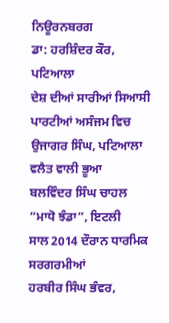ਨਿਊਰਨਬਰਗ
ਡਾ: ਹਰਸ਼ਿੰਦਰ ਕੌਰ, ਪਟਿਆਲਾ
ਦੇਸ਼ ਦੀਆਂ ਸਾਰੀਆਂ ਸਿਆਸੀ ਪਾਰਟੀਆਂ ਅਸੰਜਮ ਵਿਚ
ਉਜਾਗਰ ਸਿੰਘ, ਪਟਿਆਲਾ
ਵਲੈਤ ਵਾਲੀ ਭੂਆ
ਬਲਵਿੰਦਰ ਸਿੰਘ ਚਾਹਲ “ਮਾਧੋ ਝੰਡਾ”, ਇਟਲੀ
ਸਾਲ 2014 ਦੌਰਾਨ ਧਾਰਮਿਕ ਸਰਗਰਮੀਆਂ
ਹਰਬੀਰ ਸਿੰਘ ਭੰਵਰ,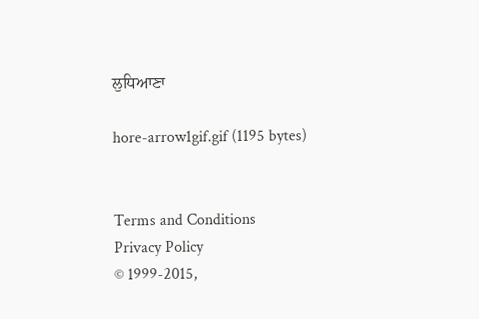ਲੁਧਿਆਣਾ

hore-arrow1gif.gif (1195 bytes)


Terms and Conditions
Privacy Policy
© 1999-2015,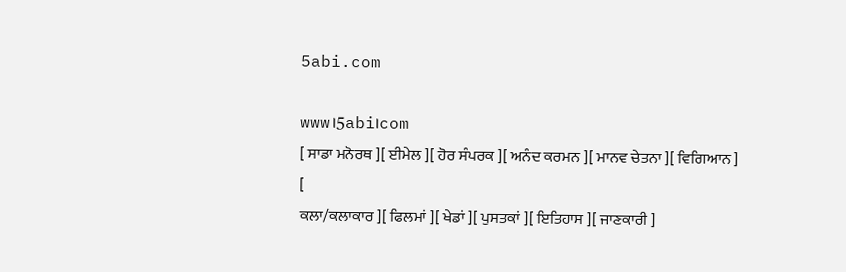5abi.com

www।5abi।com
[ ਸਾਡਾ ਮਨੋਰਥ ][ ਈਮੇਲ ][ ਹੋਰ ਸੰਪਰਕ ][ ਅਨੰਦ ਕਰਮਨ ][ ਮਾਨਵ ਚੇਤਨਾ ][ ਵਿਗਿਆਨ ]
[
ਕਲਾ/ਕਲਾਕਾਰ ][ ਫਿਲਮਾਂ ][ ਖੇਡਾਂ ][ ਪੁਸਤਕਾਂ ][ ਇਤਿਹਾਸ ][ ਜਾਣਕਾਰੀ ]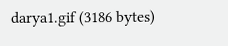darya1.gif (3186 bytes)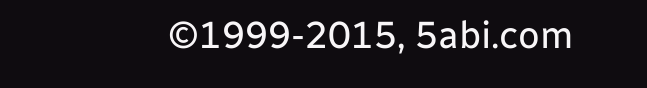©1999-2015, 5abi.com